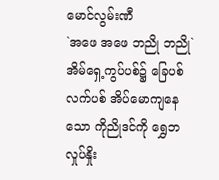မောင်လွမ်းဏီ
`အဖေ အဖေ ဘညို ဘညို` အိမ်ရှေ့ကွပ်ပစ်၌ ခြေပစ်လက်ပစ် အိပ်မောကျနေသော ကိုညိုဒင်ကို ရွှေဘ လှုပ်နှိုး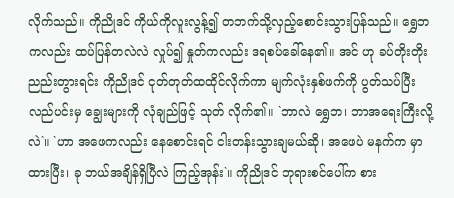လိုက်သည်။ ကိုညိုဒင် ကိုယ်ကိုလူးလွန့်၍ တဘက်သို့လှည့်စောင်းသွားပြန်သည်။ ရွှေဘကလည်း ထပ်ပြန်တလဲလဲ လှုပ်၍ နှုတ်ကလည်း ဒရစပ်ခေါ်နေ၏။ အင် ဟု ခပ်တိုးတိုးညည်းတွားရင်း ကိုညိုဒင် ငုတ်တုတ်ထထိုင်လိုက်ကာ မျက်လုံးနှစ်ဖက်ကို ပွတ်သပ်ပြီး လည်ပင်းမှ ချွေးများကို လုံချည်ဖြင့် သုတ် လိုက်၏။ `ဘာလဲ ရွှေဘ၊ ဘာအရေးကြီးလို့လဲ`။ `ဟာ အဖေကလည်း နေစောင်းရင် ငါးတန်းသွားချမယ်ဆို၊ အဖေပဲ မနက်က မှာထားပြီး၊ ခု ဘယ်အချိန်ရှိပြီလဲ ကြည့်အုန်း`။ ကိုညိုဒင် ဘုရားစင်ပေါ်က စား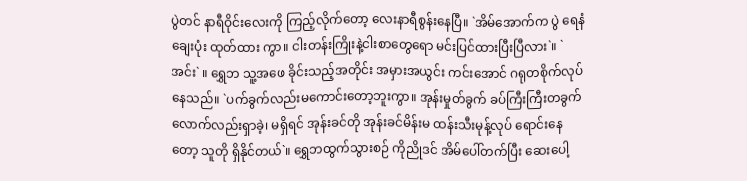ပွဲတင် နာရီဝိုင်းလေးကို ကြည့်လိုက်တော့ လေးနာရီစွန်းနေပြီ။ `အိမ်အောက်က ပွဲ ရေနံချေးပုံး ထုတ်ထား ကွာ။ ငါးတန်းကြိုးနဲ့ငါးစာတွေရော မင်းပြင်ထားပြီးပြီလား`။ `အင်း` ။ ရွှေဘ သူ့အဖေ ခိုင်းသည့်အတိုင်း အမှားအယွင်း ကင်းအောင် ဂရုတစိုက်လုပ်နေသည်။ `ပက်ခွက်လည်းမကောင်းတော့ဘူးကွာ။ အုန်းမှုတ်ခွက် ခပ်ကြီးကြီးတခွက်လောက်လည်းရှာခဲ့၊ မရှိရင် အုန်းခင်တို အုန်းခင်မိန်းမ ထန်းသီးမုန့်လုပ် ရောင်းနေတော့ သူတို ရှိနိုင်တယ်`။ ရွှေဘထွက်သွားစဉ် ကိုညိုဒင် အိမ်ပေါ်တက်ပြီး ဆေးပေါ့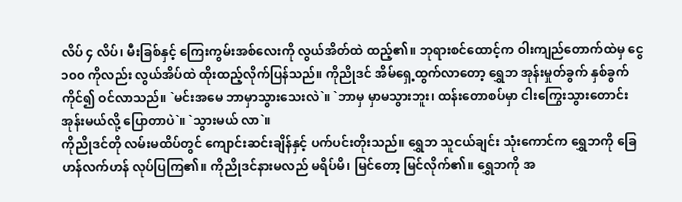လိပ် ၄ လိပ်၊ မီးခြစ်နှင့် ကြေးကွမ်းအစ်လေးကို လွယ်အိတ်ထဲ ထည့်၏။ ဘုရားစင်ထောင့်က ဝါးကျည်တောက်ထဲမှ ငွေ ၁၀၀ ကိုလည်း လွယ်အိပ်ထဲ ထိုးထည့်လိုက်ပြန်သည်။ ကိုညိုဒင် အိမ်ရှေ့ထွက်လာတော့ ရွှေဘ အုန်းမှုတ်ခွက် နှစ်ခွက်ကိုင်၍ ဝင်လာသည်။ `မင်းအမေ ဘာမှာသွားသေးလဲ`။ `ဘာမှ မှာမသွားဘူး၊ ထန်းတောစပ်မှာ ငါးကြွေးသွားတောင်းအုန်းမယ်လို့ ပြောတာပဲ`။ `သွားမယ် လာ`။
ကိုညိုဒင်တို လမ်းမထိပ်တွင် ကျောင်းဆင်းချိန်နှင့် ပက်ပင်းတိုးသည်။ ရွှေဘ သူငယ်ချင်း သုံးကောင်က ရွှေဘကို ခြေဟန်လက်ဟန် လုပ်ပြကြ၏။ ကိုညိုဒင်နားမလည် မရိပ်မိ၊ မြင်တော့ မြင်လိုက်၏။ ရွှေဘကို အ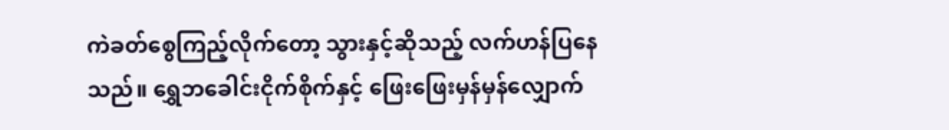ကဲခတ်စွေကြည့်လိုက်တော့ သွားနှင့်ဆိုသည့် လက်ဟန်ပြနေသည်။ ရွှေဘခေါင်းငိုက်စိုက်နှင့် ဖြေးဖြေးမှန်မှန်လျှောက်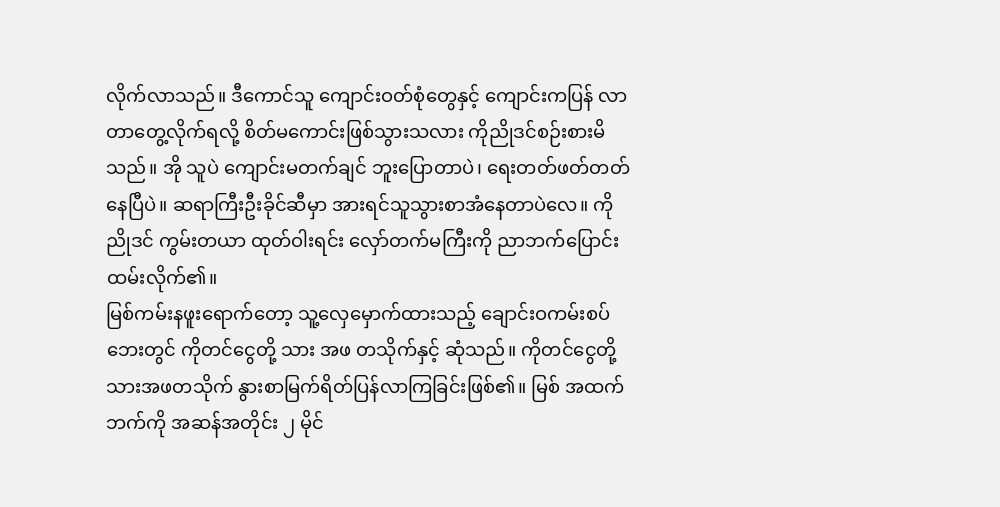လိုက်လာသည်။ ဒီကောင်သူ ကျောင်းဝတ်စုံတွေနှင့် ကျောင်းကပြန် လာတာတွေ့လိုက်ရလို့ စိတ်မကောင်းဖြစ်သွားသလား ကိုညိုဒင်စဉ်းစားမိသည်။ အို သူပဲ ကျောင်းမတက်ချင် ဘူးပြောတာပဲ၊ ရေးတတ်ဖတ်တတ်နေပြီပဲ။ ဆရာကြီးဦးခိုင်ဆီမှာ အားရင်သူသွားစာအံနေတာပဲလေ။ ကိုညိုဒင် ကွမ်းတယာ ထုတ်ဝါးရင်း လှော်တက်မကြီးကို ညာဘက်ပြောင်းထမ်းလိုက်၏။
မြစ်ကမ်းနဖူးရောက်တော့ သူ့လှေမှောက်ထားသည့် ချောင်းဝကမ်းစပ်ဘေးတွင် ကိုတင်ငွေတို့ သား အဖ တသိုက်နှင့် ဆုံသည်။ ကိုတင်ငွေတို့သားအဖတသိုက် နွားစာမြက်ရိတ်ပြန်လာကြခြင်းဖြစ်၏။ မြစ် အထက်ဘက်ကို အဆန်အတိုင်း ၂ မိုင်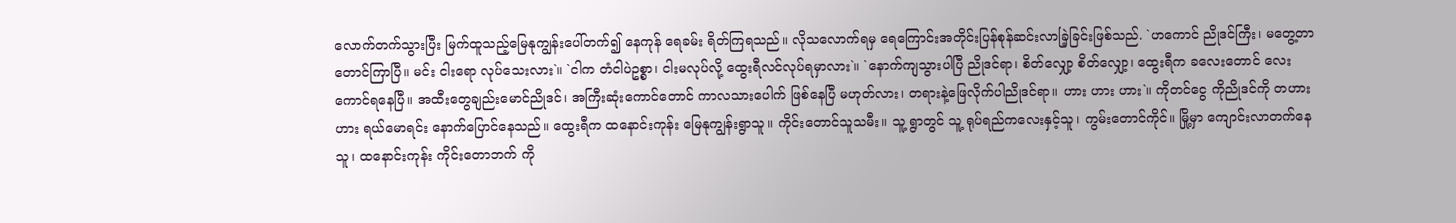လောက်တက်သွားပြီး မြက်ထူသည့်မြေနုကျွန်းပေါ်တက်၍ နေကုန် ရေခမ်း ရိတ်ကြရသည်။ လိုသလောက်ရမှ ရေကြောင်းအတိုင်းပြန်စုန်ဆင်းလာခြဲ့ခြင်းဖြစ်သည်. `ဟကောင် ညိုဒင်ကြီး၊ မတွေ့တာတောင်ကြာပြီ။ မင်း ငါးရော လုပ်သေးလား`။ `ငါက တံငါပဲဥစ္စာ၊ ငါးမလုပ်လို့ ထွေးရီလင်လုပ်ရမှာလား`။ `နောက်ကျသွားပါပြီ ညိုဒင်ရာ၊ စိတ်လျှော့ စိတ်လျှော့၊ ထွေးရီက ခလေးတောင် လေးကောင်ရနေပြီ။ အထီးတွေချည်းမောင်ညိုဒင်၊ အကြီးဆုံးကောင်တောင် ကာလသားပေါက် ဖြစ်နေပြီ မဟုတ်လား၊ တရားနဲ့ဖြေလိုက်ပါညိုဒင်ရာ။ ဟား ဟား ဟား`။ ကိုတင်ငွေ ကိုညိုဒင်ကို တဟားဟား ရယ်မောရင်း နောက်ပြောင်နေသည်။ ထွေးရီက ထနောင်းကုန်း မြေနုကျွန်းရွာသူ။ ကိုင်းတောင်သူသမီး။ သူ့ ရွာတွင် သူ့ ရုပ်ရည်ကလေးနှင့်သူ၊ ကွမ်းတောင်ကိုင်။ မြို့မှာ ကျောင်းလာတက်နေသူ၊ ထနောင်းကုန်း ကိုင်းတောဘက် ကို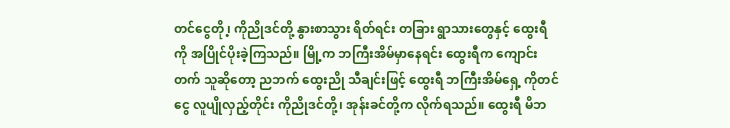တင်ငွေတို ၊့ ကိုညိုဒင်တို့ နွားစာသွား ရိတ်ရင်း တခြား ရွာသားတွေနှင့် ထွေးရီကို အပြိုင်ပိုးခဲ့ကြသည်။ မြို့က ဘကြီးအိမ်မှာနေရင်း ထွေးရီက ကျောင်းတက် သူဆိုတော့ ညဘက် ထွေးညို သီချင်းဖြင့် ထွေးရီ ဘကြီးအိမ်ရှေ့ ကိုတင်ငွေ လူပျိုလှည့်တိုင်း ကိုညိုဒင်တို့၊ အုန်းခင်တို့က လိုက်ရသည်။ ထွေးရီ မိဘ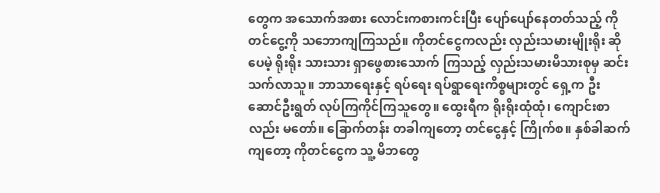တွေက အသောက်အစား လောင်းကစားကင်းပြီး ပျော်ပျော်နေတတ်သည့် ကိုတင်ငွေ့ကို သဘောကျကြသည်။ ကိုတင်ငွေကလည်း လှည်းသမားမျိုးရိုး ဆိုပေမဲ့ ရိုးရိုး သားသား ရှာဖွေစားသောက် ကြသည့် လှည်းသမားမိသားစုမှ ဆင်းသက်လာသူ။ ဘာသာရေးနှင့် ရပ်ရေး ရပ်ရွာရေးကိစ္စများတွင် ရှေ့က ဦးဆောင်ဦးရွတ် လုပ်ကြကိုင်ကြသူတွေ။ ထွေးရီက ရိုးရိုးထုံထုံ၊ ကျောင်းစာလည်း မတော်။ ခြောက်တန်း တခါကျတော့ တင်ငွေနှင့် ကြိုက်စ။ နှစ်ခါဆက်ကျတော့ ကိုတင်ငွေက သူ့ မိဘတွေ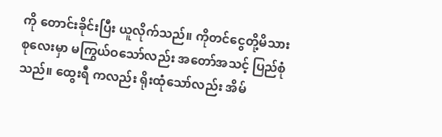ကို တောင်းခိုင်းပြီး ယူလိုက်သည်။ ကိုတင်ငွေတို့မိသားစုလေးမှာ မကြွယ်ဝသော်လည်း အတော်အသင့် ပြည်စုံသည်။ ထွေးရီ ကလည်း ရိုးထုံသော်လည်း အိမ်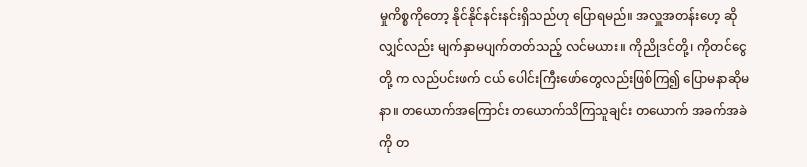မှုကိစ္စကိုတော့ နိုင်နိုင်နင်းနင်းရှိသည်ဟု ပြောရမည်။ အလှူအတန်းဟေ့ ဆိုလျှင်လည်း မျက်နှာမပျက်တတ်သည့် လင်မယား။ ကိုညိုဒင်တို့၊ ကိုတင်ငွေတို့ က လည်ပင်းဖက် ငယ် ပေါင်းကြီးဖော်တွေလည်းဖြစ်ကြ၍ ပြောမနာဆိုမနာ။ တယောက်အကြောင်း တယောက်သိကြသူချင်း တယောက် အခက်အခဲကို တ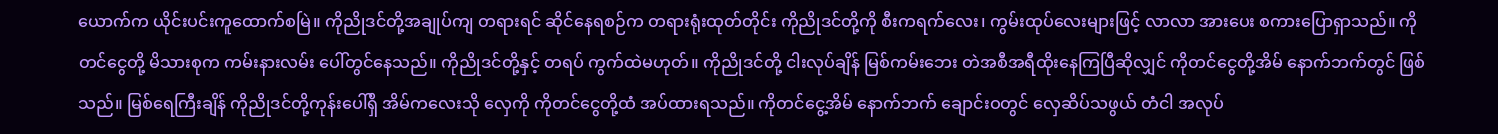ယောက်က ယိုင်းပင်းကူထောက်စမြဲ။ ကိုညိုဒင်တို့အချုပ်ကျ တရားရင် ဆိုင်နေရစဉ်က တရားရုံးထုတ်တိုင်း ကိုညိုဒင်တို့ကို စီးကရက်လေး၊ ကွမ်းထုပ်လေးများဖြင့် လာလာ အားပေး စကားပြောရှာသည်။ ကိုတင်ငွေတို့ မိသားစုက ကမ်းနားလမ်း ပေါ်တွင်နေသည်။ ကိုညိုဒင်တို့နှင့် တရပ် ကွက်ထဲမဟုတ်။ ကိုညိုဒင်တို့ ငါးလုပ်ချိန် မြစ်ကမ်းဘေး တဲအစီအရီထိုးနေကြပြီဆိုလျှင် ကိုတင်ငွေတို့အိမ် နောက်ဘက်တွင် ဖြစ်သည်။ မြစ်ရေကြီးချိန် ကိုညိုဒင်တို့ကုန်းပေါ်ရှိ အိမ်ကလေးသို လှေကို ကိုတင်ငွေတို့ထံ အပ်ထားရသည်။ ကိုတင်ငွေ့အိမ် နောက်ဘက် ချောင်းဝတွင် လှေဆိပ်သဖွယ် တံငါ အလုပ်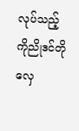လုပ်သည့် ကိုညိုဒင်တို လှေ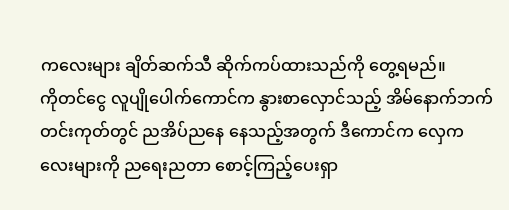ကလေးများ ချိတ်ဆက်သီ ဆိုက်ကပ်ထားသည်ကို တွေ့ရမည်။
ကိုတင်ငွေ လူပျိုပေါက်ကောင်က နွားစာလှောင်သည့် အိမ်နောက်ဘက်တင်းကုတ်တွင် ညအိပ်ညနေ နေသည့်အတွက် ဒီကောင်က လှေကလေးများကို ညရေးညတာ စောင့်ကြည့်ပေးရှာ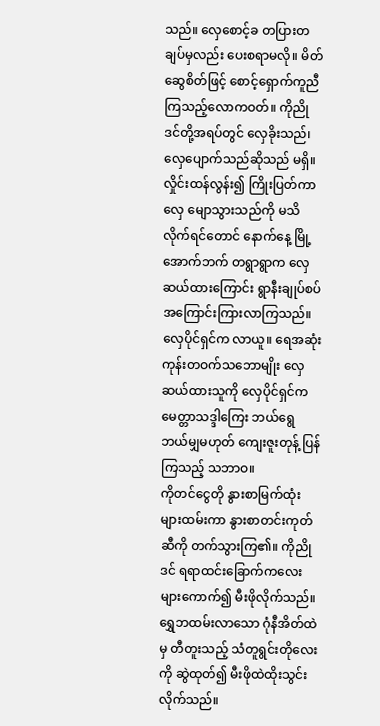သည်။ လှေစောင့်ခ တပြားတချပ်မှလည်း ပေးစရာမလို။ မိတ်ဆွေစိတ်ဖြင့် စောင့်ရှောက်ကူညီကြသည့်လောကဝတ်။ ကိုညိုဒင်တို့အရပ်တွင် လှေခိုးသည်၊ လှေပျောက်သည်ဆိုသည် မရှိ။ လှိုင်းထန်လွန်း၍ ကြိုးပြတ်ကာ လှေ မျောသွားသည်ကို မသိလိုက်ရင်တောင် နောက်နေ့ မြို့အောက်ဘက် တရွာရွာက လှေဆယ်ထားကြောင်း ရွာနီးချုပ်စပ် အကြောင်းကြားလာကြသည်။ လှေပိုင်ရှင်က လာယူ။ ရေအဆုံး ကုန်းတဝက်သဘောမျိုး လှေဆယ်ထားသူကို လှေပိုင်ရှင်က မေတ္တာသဒ္ဒါကြေး ဘယ်ရွေ ဘယ်မျှမဟုတ် ကျေးဇူးတုန့် ပြန်ကြသည့် သဘာဝ။
ကိုတင်ငွေတို နွားစာမြက်ထုံးများထမ်းကာ နွားစာတင်းကုတ်ဆီကို တက်သွားကြ၏။ ကိုညိုဒင် ရရာထင်းခြောက်ကလေးများကောက်၍ မီးဖိုလိုက်သည်။ ရွှေဘထမ်းလာသော ဂုံနီအိတ်ထဲမှ တီတူးသည့် သံတူရွင်းတိုလေးကို ဆွဲထုတ်၍ မီးဖိုထဲထိုးသွင်းလိုက်သည်။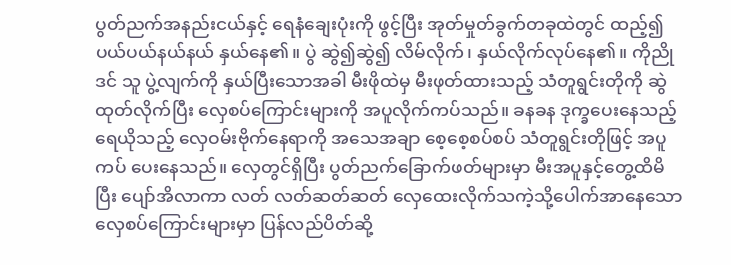ပွတ်ညက်အနည်းငယ်နှင့် ရေနံချေးပုံးကို ဖွင့်ပြီး အုတ်မှုတ်ခွက်တခုထဲတွင် ထည့်၍ ပယ်ပယ်နယ်နယ် နှယ်နေ၏။ ပွဲ ဆွဲ၍ဆွဲ၍ လိမ်လိုက်၊ နှယ်လိုက်လုပ်နေ၏။ ကိုညိုဒင် သူ ပွဲ့လျက်ကို နှယ်ပြီးသောအခါ မီးဖိုထဲမှ မီးဖုတ်ထားသည့် သံတူရွင်းတိုကို ဆွဲထုတ်လိုက်ပြီး လှေစပ်ကြောင်းများကို အပူလိုက်ကပ်သည်။ ခနခန ဒုက္ခပေးနေသည့် ရေယိုသည့် လှေဝမ်းဗိုက်နေရာကို အသေအချာ စေ့စေ့စပ်စပ် သံတူရွင်းတိုဖြင့် အပူကပ် ပေးနေသည်။ လှေတွင်ရှိပြီး ပွတ်ညက်ခြောက်ဖတ်များမှာ မီးအပူနှင့်တွေ့ထိမိပြီး ပျော်အိလာကာ လတ် လတ်ဆတ်ဆတ် လှေထေးလိုက်သကဲ့သို့ပေါက်အာနေသောလှေစပ်ကြောင်းများမှာ ပြန်လည်ပိတ်ဆို့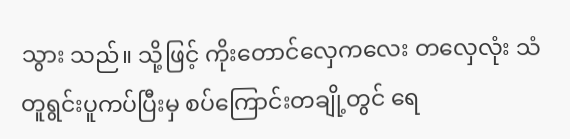သွား သည်။ သို့ဖြင့် ကိုးတောင်လှေကလေး တလှေလုံး သံတူရွင်းပူကပ်ပြီးမှ စပ်ကြောင်းတချို့တွင် ရေ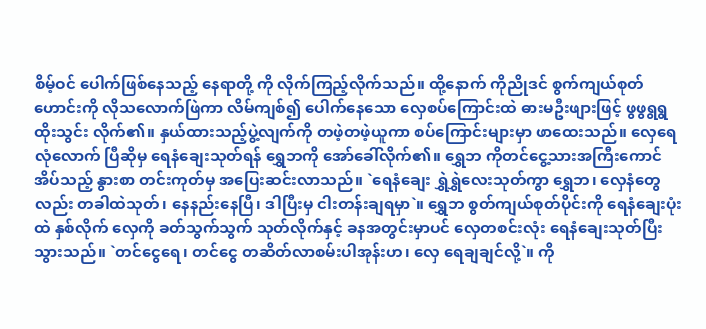စိမ့်ဝင် ပေါက်ဖြစ်နေသည့် နေရာတို့ ကို လိုက်ကြည့်လိုက်သည်။ ထို့နောက် ကိုညိုဒင် စွက်ကျယ်စုတ်ဟောင်းကို လိုသလောက်ဖြဲကာ လိမ်ကျစ်၍ ပေါက်နေသော လှေစပ်ကြောင်းထဲ ဓားမဦးဖျားဖြင့် ဖွဖွရွရွ ထိုးသွင်း လိုက်၏။ နှယ်ထားသည့်ပွဲ့လျက်ကို တဖဲ့တဖဲ့ယူကာ စပ်ကြောင်းများမှာ ဖာထေးသည်။ လှေရေလုံလောက် ပြီဆိုမှ ရေနံချေးသုတ်ရန် ရွှေဘကို အော်ခေါ်လိုက်၏။ ရွှေဘ ကိုတင်ငွေ့သားအကြီးကောင်အိပ်သည့် နွားစာ တင်းကုတ်မှ အပြေးဆင်းလာသည်။ `ရေနံချေး ရွှဲရွှဲလေးသုတ်ကွာ ရွှေဘ၊ လှေနံတွေလည်း တခါထဲသုတ်၊ နေနည်းနေပြီ၊ ဒါပြီးမှ ငါးတန်းချရမှာ`။ ရွှေဘ စွတ်ကျယ်စုတ်ပိုင်းကို ရေနံချေးပုံးထဲ နှစ်လိုက် လှေကို ခတ်သွက်သွက် သုတ်လိုက်နှင့် ခနအတွင်းမှာပင် လှေတစင်းလုံး ရေနံချေးသုတ်ပြီးသွားသည်။ `တင်ငွေရေ၊ တင်ငွေ တဆိတ်လာစမ်းပါအုန်းဟ၊ လှေ ရေချချင်လို့`။ ကို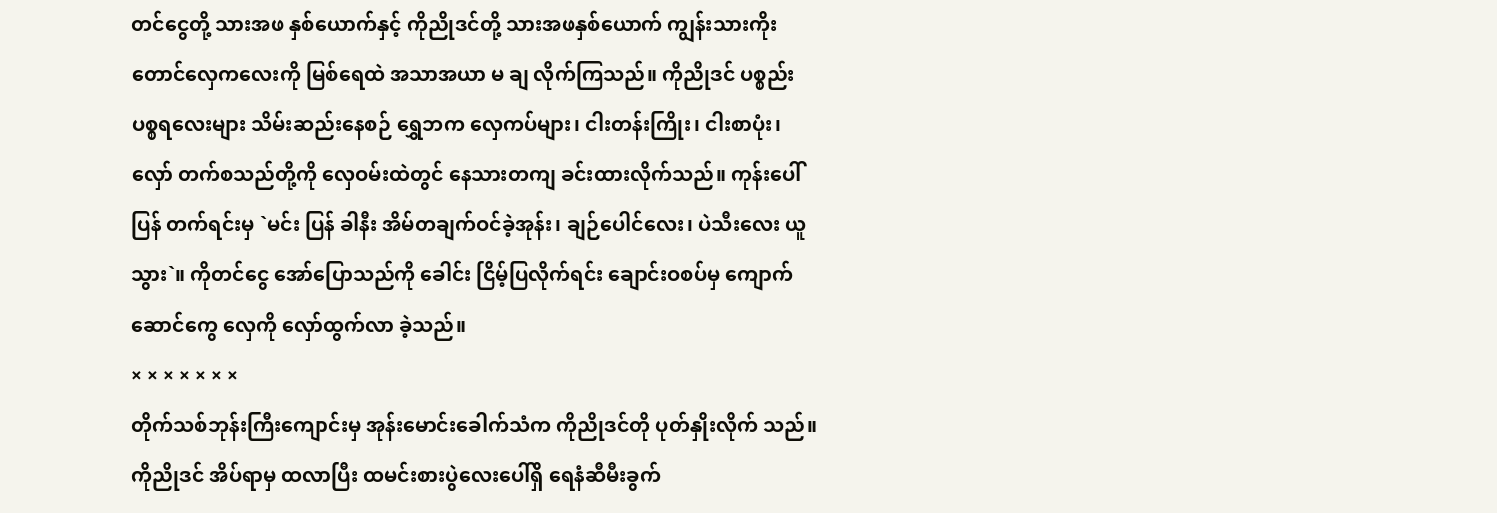တင်ငွေတို့ သားအဖ နှစ်ယောက်နှင့် ကိုညိုဒင်တို့ သားအဖနှစ်ယောက် ကျွန်းသားကိုးတောင်လှေကလေးကို မြစ်ရေထဲ အသာအယာ မ ချ လိုက်ကြသည်။ ကိုညိုဒင် ပစ္စည်းပစ္စရလေးများ သိမ်းဆည်းနေစဉ် ရွှေဘက လှေကပ်များ၊ ငါးတန်းကြိုး၊ ငါးစာပုံး၊ လှော် တက်စသည်တို့ကို လှေဝမ်းထဲတွင် နေသားတကျ ခင်းထားလိုက်သည်။ ကုန်းပေါ်ပြန် တက်ရင်းမှ `မင်း ပြန် ခါနီး အိမ်တချက်ဝင်ခဲ့အုန်း၊ ချဉ်ပေါင်လေး၊ ပဲသီးလေး ယူသွား`။ ကိုတင်ငွေ အော်ပြောသည်ကို ခေါင်း ငြိမ့်ပြလိုက်ရင်း ချောင်းဝစပ်မှ ကျောက်ဆောင်ကွေ လှေကို လှော်ထွက်လာ ခဲ့သည်။
× × × × × × ×
တိုက်သစ်ဘုန်းကြီးကျောင်းမှ အုန်းမောင်းခေါက်သံက ကိုညိုဒင်တို ပုတ်နှိုးလိုက် သည်။ ကိုညိုဒင် အိပ်ရာမှ ထလာပြီး ထမင်းစားပွဲလေးပေါ်ရှိ ရေနံဆီမီးခွက်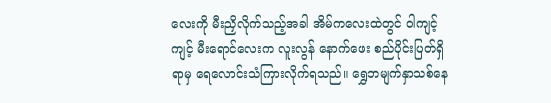လေးကို မီးညှိလိုက်သည့်အခါ အိမ်ကလေးထဲတွင် ဝါကျင့်ကျင့် မီးရောင်လေးက လူးလွန် နောက်ဖေး စည်ပိုင်းပြတ်ရှိရာမှ ရေလောင်းသံကြားလိုက်ရသည်။ ရွှေဘမျက်နှာသစ်နေ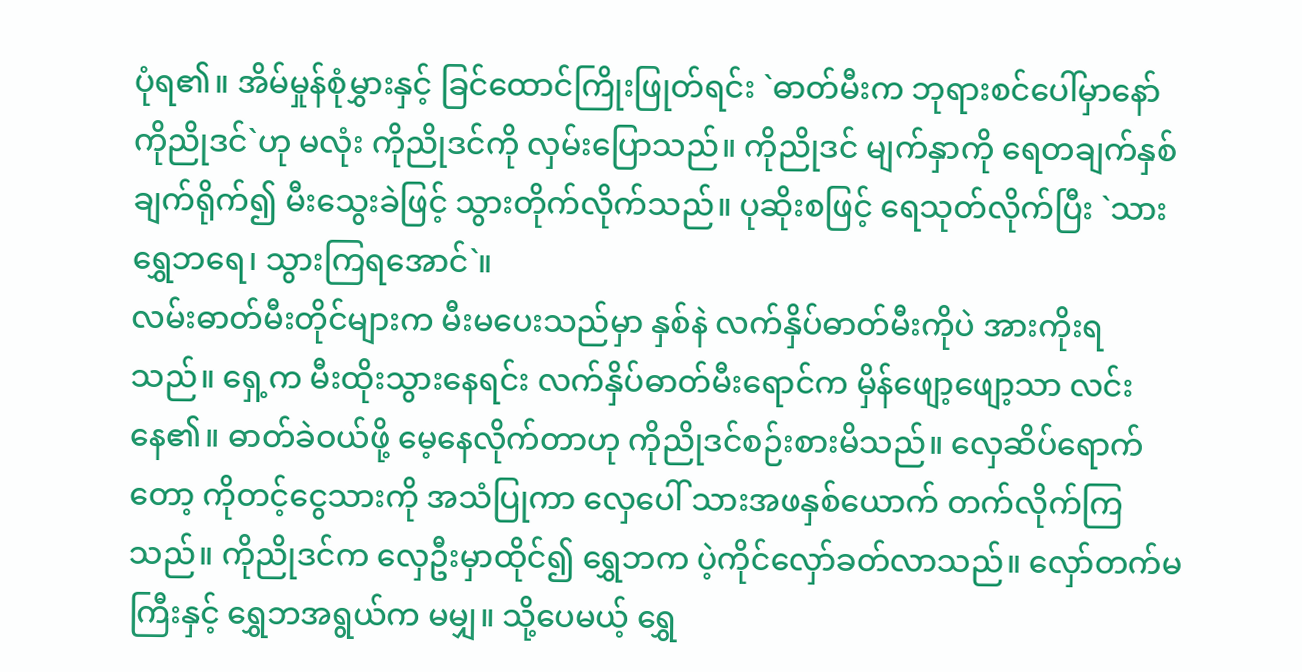ပုံရ၏။ အိမ်မှုန်စုံမွှားနှင့် ခြင်ထောင်ကြိုးဖြုတ်ရင်း `ဓာတ်မီးက ဘုရားစင်ပေါ်မှာနော် ကိုညိုဒင်`ဟု မလုံး ကိုညိုဒင်ကို လှမ်းပြောသည်။ ကိုညိုဒင် မျက်နှာကို ရေတချက်နှစ်ချက်ရိုက်၍ မီးသွေးခဲဖြင့် သွားတိုက်လိုက်သည်။ ပုဆိုးစဖြင့် ရေသုတ်လိုက်ပြီး `သား ရွှေဘရေ၊ သွားကြရအောင်`။
လမ်းဓာတ်မီးတိုင်များက မီးမပေးသည်မှာ နှစ်နဲ လက်နှိပ်ဓာတ်မီးကိုပဲ အားကိုးရ သည်။ ရှေ့က မီးထိုးသွားနေရင်း လက်နှိပ်ဓာတ်မီးရောင်က မှိန်ဖျော့ဖျော့သာ လင်းနေ၏။ ဓာတ်ခဲဝယ်ဖို့ မေ့နေလိုက်တာဟု ကိုညိုဒင်စဉ်းစားမိသည်။ လှေဆိပ်ရောက်တော့ ကိုတင့်ငွေသားကို အသံပြုကာ လှေပေါ် သားအဖနှစ်ယောက် တက်လိုက်ကြသည်။ ကိုညိုဒင်က လှေဦးမှာထိုင်၍ ရွှေဘက ပဲ့ကိုင်လှော်ခတ်လာသည်။ လှော်တက်မကြီးနှင့် ရွှေဘအရွယ်က မမျှ။ သို့ပေမယ့် ရွှေ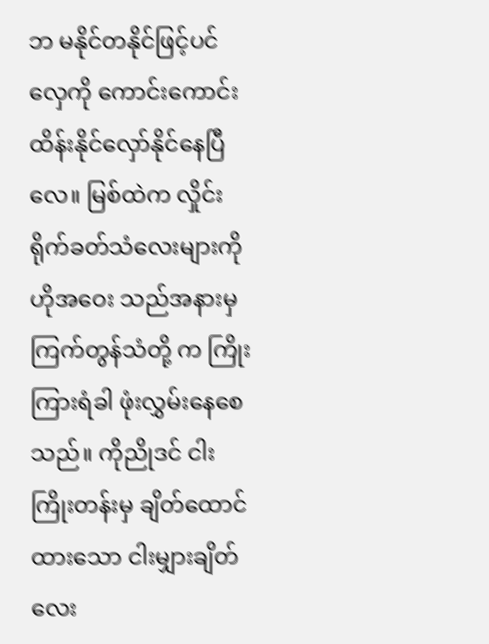ဘ မနိုင်တနိုင်ဖြင့်ပင် လှေကို ကောင်းကောင်း ထိန်းနိုင်လှော်နိုင်နေပြီလေ။ မြစ်ထဲက လှိုင်းရိုက်ခတ်သံလေးများကို ဟိုအဝေး သည်အနားမှ ကြက်တွန်သံတို့ က ကြိုးကြားရံခါ ဖုံးလွှမ်းနေစေသည်။ ကိုညိုဒင် ငါးကြိုးတန်းမှ ချိတ်ထောင်ထားသော ငါးမျှားချိတ်လေး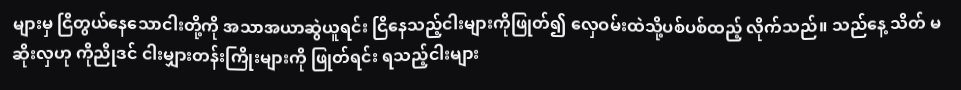များမှ ငြိတွယ်နေသောငါးတို့ကို အသာအယာဆွဲယူရင်း ငြိနေသည့်ငါးများကိုဖြုတ်၍ လှေဝမ်းထဲသို့ပစ်ပစ်ထည့် လိုက်သည်။ သည်နေ့ သိတ် မဆိုးလှဟု ကိုညိုဒင် ငါးမျှားတန်းကြိုးများကို ဖြုတ်ရင်း ရသည့်ငါးများ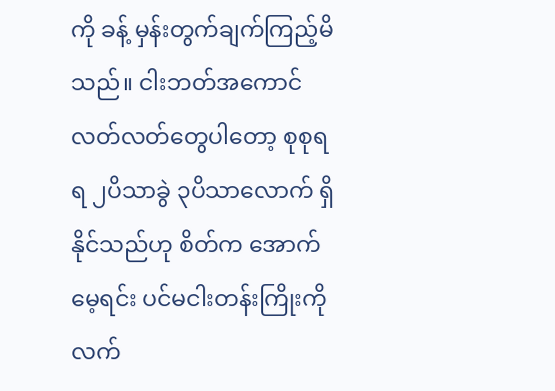ကို ခန့် မှန်းတွက်ချက်ကြည့်မိသည်။ ငါးဘတ်အကောင်လတ်လတ်တွေပါတော့ စုစုရရ ၂ပိသာခွဲ ၃ပိသာလောက် ရှိနိုင်သည်ဟု စိတ်က အောက်မေ့ရင်း ပင်မငါးတန်းကြိုးကို လက်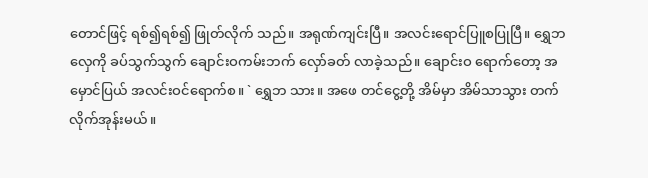တောင်ဖြင့် ရစ်၍ရစ်၍ ဖြုတ်လိုက် သည်။ အရုဏ်ကျင်းပြီ။ အလင်းရောင်ပြူစပြုပြီ။ ရွှေဘ လှေကို ခပ်သွက်သွက် ချောင်းဝကမ်းဘက် လှော်ခတ် လာခဲ့သည်။ ချောင်းဝ ရောက်တော့ အမှောင်ပြယ် အလင်းဝင်ရောက်စ။ ` ရွှေဘ သား။ အဖေ တင်ငွေ့တို့ အိမ်မှာ အိမ်သာသွား တက်လိုက်အုန်းမယ်။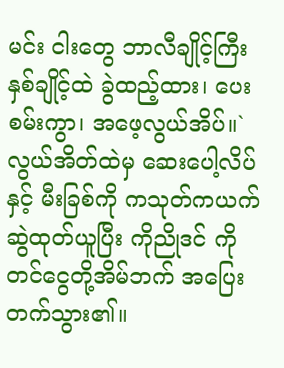မင်း ငါးတွေ ဘာလီချိုင့်ကြီး နှစ်ချိုင့်ထဲ ခွဲထည့်ထား၊ ပေးစမ်းကွာ၊ အဖေ့လွယ်အိပ်။` လွယ်အိတ်ထဲမှ ဆေးပေါ့လိပ်နှင့် မီးခြစ်ကို ကသုတ်ကယက် ဆွဲထုတ်ယူပြီး ကိုညိုဒင် ကိုတင်ငွေတို့အိမ်ဘက် အပြေးတက်သွား၏။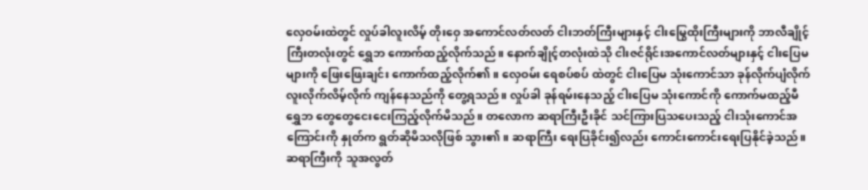လှေဝမ်းထဲတွင် လှုပ်ခါလူးလိမ့် တိုးဝှေ အကောင်လတ်လတ် ငါးဘတ်ကြီးများနှင့် ငါးမြွေထိုးကြီးများကို ဘာလီချိုင့်ကြီးတလုံးတွင် ရွှေဘ ကောက်ထည့်လိုက်သည်။ နောက်ချိုင့်တလုံးထဲသို ငါးဇင်ရိုင်းအကောင်လတ်များနှင့် ငါးပြေမများကို ဖြေးဖြေးချင်း ကောက်ထည့်လိုက်၏။ လှေဝမ်း ရေစပ်စပ် ထဲတွင် ငါးပြေမ သုံးကောင်သာ ခုန်လိုက်ပျံလိုက် လူးလိုက်လိမ့်လိုက် ကျန်နေသည်ကို တွေ့ရသည်။ လှုပ်ခါ ခုန်ရမ်းနေသည့် ငါးပြေမ သုံးကောင်ကို ကောက်မထည့်မီ ရွှေဘ တွေတွေငေးငေးကြည့်လိုက်မိသည်။ တလောက ဆရာကြီးဦးခိုင် သင်ကြားပြသပေးသည့် ငါးသုံးကောင်အကြောင်းကို နှုတ်က ရွတ်ဆိုမိသလိုဖြစ် သွား၏။ ဆရာကြီး ရေးပြခိုင်း၍လည်း ကောင်းကောင်းရေးပြနိုင်ခဲ့သည်။ ဆရာကြီးကို သူအလွတ်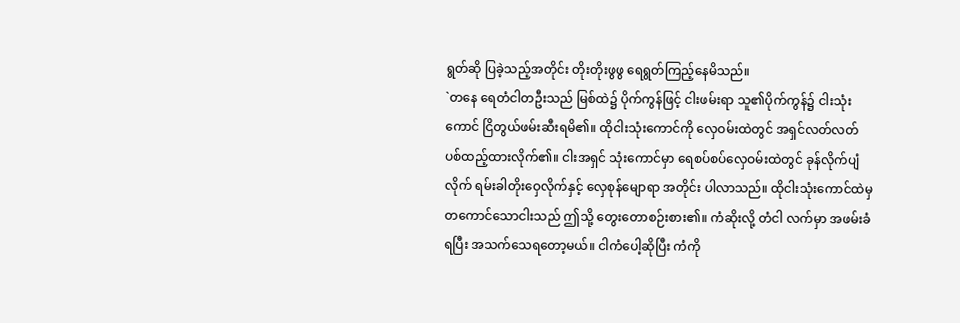ရွတ်ဆို ပြခဲ့သည့်အတိုင်း တိုးတိုးဖွဖွ ရေရွတ်ကြည့်နေမိသည်။
`တနေ ရေတံငါတဦးသည် မြစ်ထဲ၌ ပိုက်ကွန်ဖြင့် ငါးဖမ်းရာ သူ၏ပိုက်ကွန်၌ ငါးသုံးကောင် ငြိတွယ်ဖမ်းဆီးရမိ၏။ ထိုငါးသုံးကောင်ကို လှေဝမ်းထဲတွင် အရှင်လတ်လတ် ပစ်ထည့်ထားလိုက်၏။ ငါးအရှင် သုံးကောင်မှာ ရေစပ်စပ်လှေဝမ်းထဲတွင် ခုန်လိုက်ပျံလိုက် ရမ်းခါတိုးဝှေလိုက်နှင့် လှေစုန်မျောရာ အတိုင်း ပါလာသည်။ ထိုငါးသုံးကောင်ထဲမှ တကောင်သောငါးသည် ဤသို့ တွေးတောစဉ်းစား၏။ ကံဆိုးလို့ တံငါ လက်မှာ အဖမ်းခံရပြီး အသက်သေရတော့မယ်။ ငါကံပေါ့ဆိုပြီး ကံကို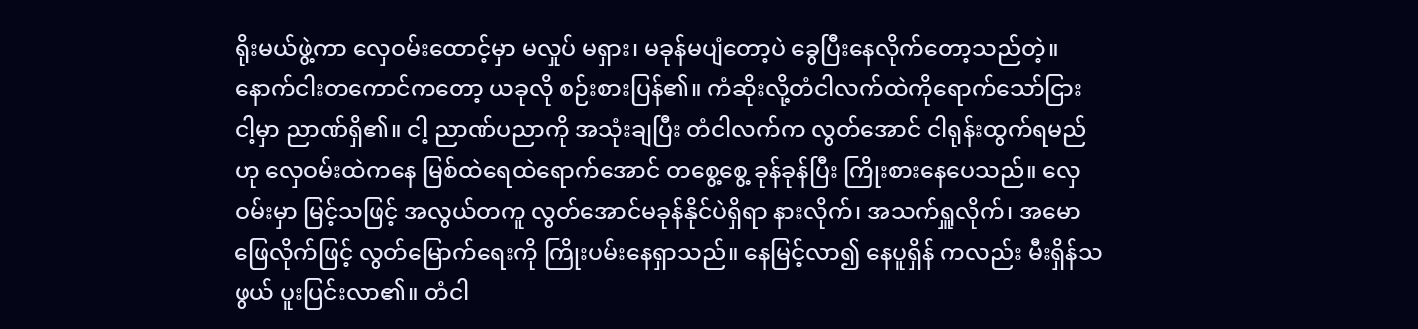ရိုးမယ်ဖွဲ့ကာ လှေဝမ်းထောင့်မှာ မလှုပ် မရှား၊ မခုန်မပျံတော့ပဲ ခွေပြီးနေလိုက်တော့သည်တဲ့။ နောက်ငါးတကောင်ကတော့ ယခုလို စဉ်းစားပြန်၏။ ကံဆိုးလို့တံငါလက်ထဲကိုရောက်သော်ငြား ငါ့မှာ ညာဏ်ရှိ၏။ ငါ့ ညာဏ်ပညာကို အသုံးချပြီး တံငါလက်က လွတ်အောင် ငါရုန်းထွက်ရမည်ဟု လှေဝမ်းထဲကနေ မြစ်ထဲရေထဲရောက်အောင် တစွေ့စွေ့ ခုန်ခုန်ပြီး ကြိုးစားနေပေသည်။ လှေဝမ်းမှာ မြင့်သဖြင့် အလွယ်တကူ လွတ်အောင်မခုန်နိုင်ပဲရှိရာ နားလိုက်၊ အသက်ရှူလိုက်၊ အမောဖြေလိုက်ဖြင့် လွတ်မြောက်ရေးကို ကြိုးပမ်းနေရှာသည်။ နေမြင့်လာ၍ နေပူရှိန် ကလည်း မီးရှိန်သဖွယ် ပူးပြင်းလာ၏။ တံငါ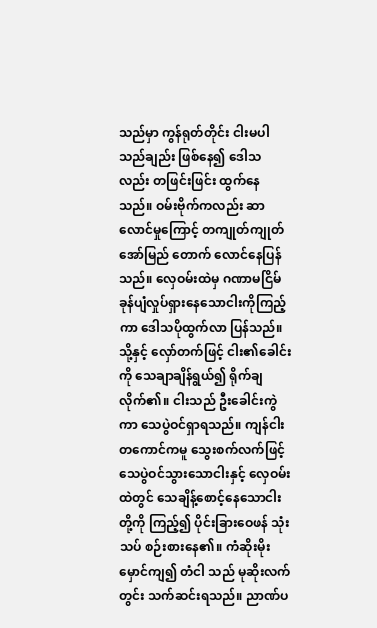သည်မှာ ကွန်ရုတ်တိုင်း ငါးမပါသည်ချည်း ဖြစ်နေ၍ ဒေါသလည်း တဖြင်းဖြင်း ထွက်နေသည်။ ဝမ်းဗိုက်ကလည်း ဆာလောင်မှုကြောင့် တကျုတ်ကျုတ် အော်မြည် တောက် လောင်နေပြန်သည်။ လှေဝမ်းထဲမှ ဂဏာမငြိမ် ခုန်ပျံလှုပ်ရှားနေသောငါးကိုကြည့်ကာ ဒေါသပိုထွက်လာ ပြန်သည်။ သို့နှင့် လှော်တက်ဖြင့် ငါး၏ခေါင်းကို သေချာချိန်ရွယ်၍ ရိုက်ချလိုက်၏။ ငါးသည် ဦးခေါင်းကွဲကာ သေပွဲဝင်ရှာရသည်။ ကျန်ငါးတကောင်ကမူ သွေးစက်လက်ဖြင့် သေပွဲဝင်သွားသောငါးနှင့် လှေဝမ်းထဲတွင် သေချိန့်စောင့်နေသောငါးတို့ကို ကြည့်၍ ပိုင်းခြားဝေဖန် သုံးသပ် စဉ်းစားနေ၏။ ကံဆိုးမိုးမှောင်ကျ၍ တံငါ သည် မုဆိုးလက်တွင်း သက်ဆင်းရသည်။ ညာဏ်ပ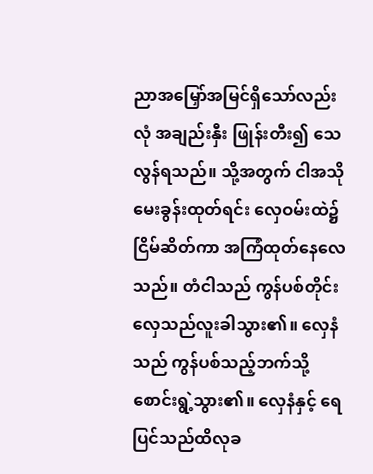ညာအမြှော်အမြင်ရှိသော်လည်း လုံ အချည်းနှီး ဖြုန်းတီး၍ သေလွန်ရသည်။ သို့အတွက် ငါအသို မေးခွန်းထုတ်ရင်း လှေဝမ်းထဲ၌ ငြိမ်ဆိတ်ကာ အကြံထုတ်နေလေသည်။ တံငါသည် ကွန်ပစ်တိုင်း လှေသည်လူးခါသွား၏။ လှေနံသည် ကွန်ပစ်သည့်ဘက်သို့စောင်းရွဲ့သွား၏။ လှေနံနှင့် ရေပြင်သည်ထိလုခ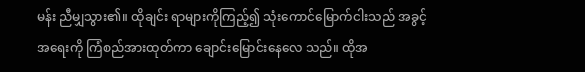မန်း ညီမျှသွား၏။ ထိုချင်း ရာများကိုကြည့်၍ သုံးကောင်မြောက်ငါးသည် အခွင့်အရေးကို ကြံစည်အားထုတ်ကာ ချောင်းမြောင်းနေလေ သည်။ ထိုအ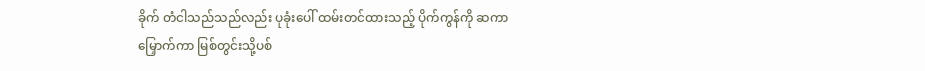ခိုက် တံငါသည်သည်လည်း ပုခုံးပေါ် ထမ်းတင်ထားသည့် ပိုက်ကွန်ကို ဆကာမြှောက်ကာ မြစ်တွင်းသို့ပစ်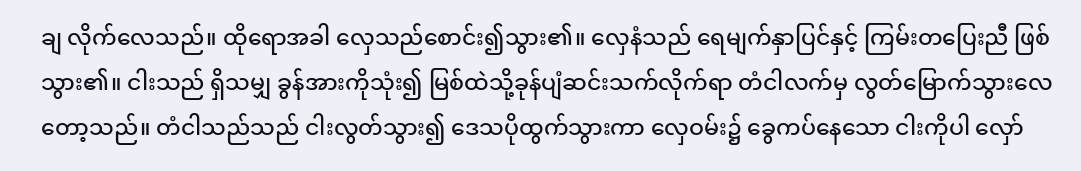ချ လိုက်လေသည်။ ထိုရောအခါ လှေသည်စောင်း၍သွား၏။ လှေနံသည် ရေမျက်နှာပြင်နှင့် ကြမ်းတပြေးညီ ဖြစ်သွား၏။ ငါးသည် ရှိသမျှ ခွန်အားကိုသုံး၍ မြစ်ထဲသို့ခုန်ပျံဆင်းသက်လိုက်ရာ တံငါလက်မှ လွတ်မြောက်သွားလေတော့သည်။ တံငါသည်သည် ငါးလွတ်သွား၍ ဒေသပိုထွက်သွားကာ လှေဝမ်း၌ ခွေကပ်နေသော ငါးကိုပါ လှော်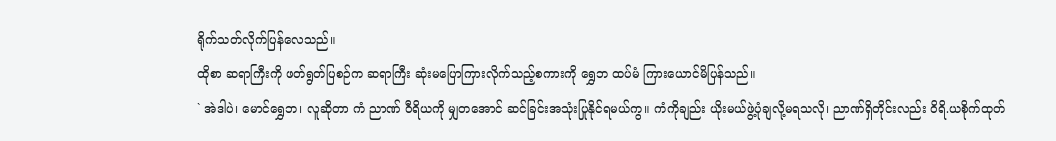ရိုက်သတ်လိုက်ပြန်လေသည်။
ထိုစာ ဆရာကြီးကို ဖတ်ရွတ်ပြစဉ်က ဆရာကြီး ဆုံးမပြောကြားလိုက်သည့်စကားကို ရွှေဘ ထပ်မံ ကြားယောင်မိပြန်သည်။
` အဲဒါပဲ၊ မောင်ရွှေဘ၊ လူဆိုတာ ကံ ညာဏ် ဝီရိယကို မျှတအောင် ဆင်ခြင်းအသုံးပြုနိုင်ရမယ်ကွ။ ကံကိုချည်း ယိုးမယ်ဖွဲ့ပုံချလို့မရသလို၊ ညာဏ်ရှိတိုင်းလည်း ဝိရိ.ယစိုက်ထုတ်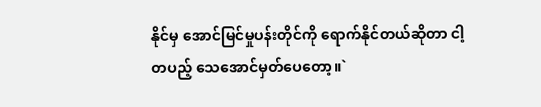နိုင်မှ အောင်မြင်မှုပန်းတိုင်ကို ရောက်နိုင်တယ်ဆိုတာ ငါ့တပည့် သေအောင်မှတ်ပေတော့။`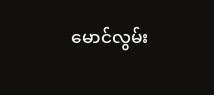မောင်လွမ်း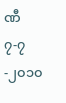ဏီ
၇-၇-၂၀၁၀